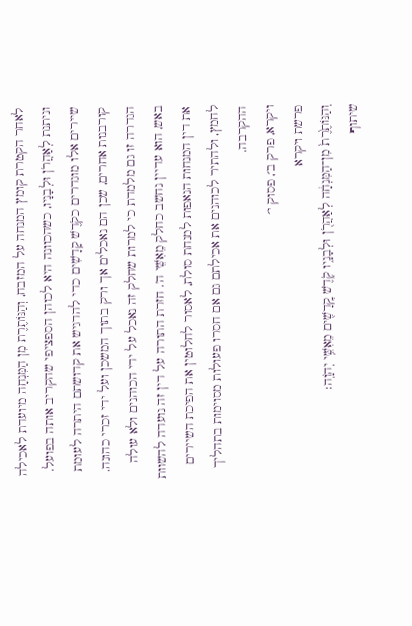לאחר הקטרת קומץ המנחה על המזבח, וְהַנּוֹתֶרֶת מִן הַמִּנְחָה מיועדת לאכילה וניתנת לְאַהֲרֹן וּלְבָנָיו, כשהכוונה היא לכוהן הספציפי שהקריב אותה בפועל. שיירים אלו מוגדרים כקֹדֶשׁ קָדָשִׁים כדי להדגיש את קדושתם היתרה לעומת קורבנות אחרים, שכן הם נאכלים אך ורק בתוך המשכן ועל ידי זכרי כהונה. הגדרה זו גם מלמדת כי למרות שחלק זה נאכל על ידי הכוהנים ולא עולה באש, הוא עדיין נחשב כחלק מֵאִשֵּׁי ה'. חזרת התורה על דין זה נועדה להשוות את דין המנחות הנאפות למנחת סולת, לאסור לחלוטין את הפיכת השיירים לחמץ, ולהתיר לכוהנים את אכילתם גם אם חסרו פעולות מסוימות בתהליך ההקרבה.
ויקרא, פרק ב׳, פסוק י׳
פרשת ויקרא
וְהַנּוֹתֶ֙רֶת֙ מִן־הַמִּנְחָ֔ה לְאַהֲרֹ֖ן וּלְבָנָ֑יו קֹ֥דֶשׁ קׇֽדָשִׁ֖ים מֵאִשֵּׁ֥י יְהֹוָֽה׃
שיתוף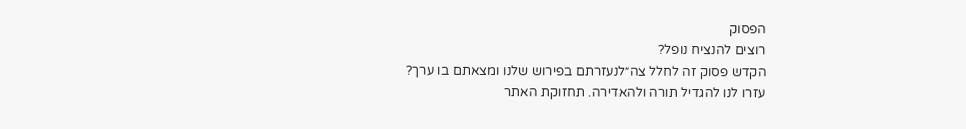הפסוק
רוצים להנציח נופל?
הקדש פסוק זה לחלל צה״לנעזרתם בפירוש שלנו ומצאתם בו ערך?
עזרו לנו להגדיל תורה ולהאדירה. תחזוקת האתר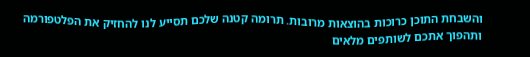והשבחת התוכן כרוכות בהוצאות מרובות. תרומה קטנה שלכם תסייע לנו להחזיק את הפלטפורמה ותהפוך אתכם לשותפים מלאים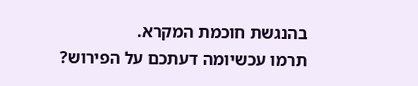בהנגשת חוכמת המקרא.
תרמו עכשיומה דעתכם על הפירוש?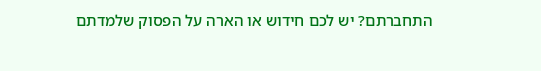התחברתם? יש לכם חידוש או הארה על הפסוק שלמדתם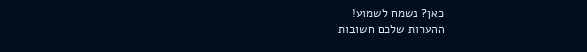כאן? נשמח לשמוע!
ההערות שלכם חשובות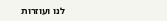לנו ועוזרות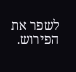לשפר את הפירוש.